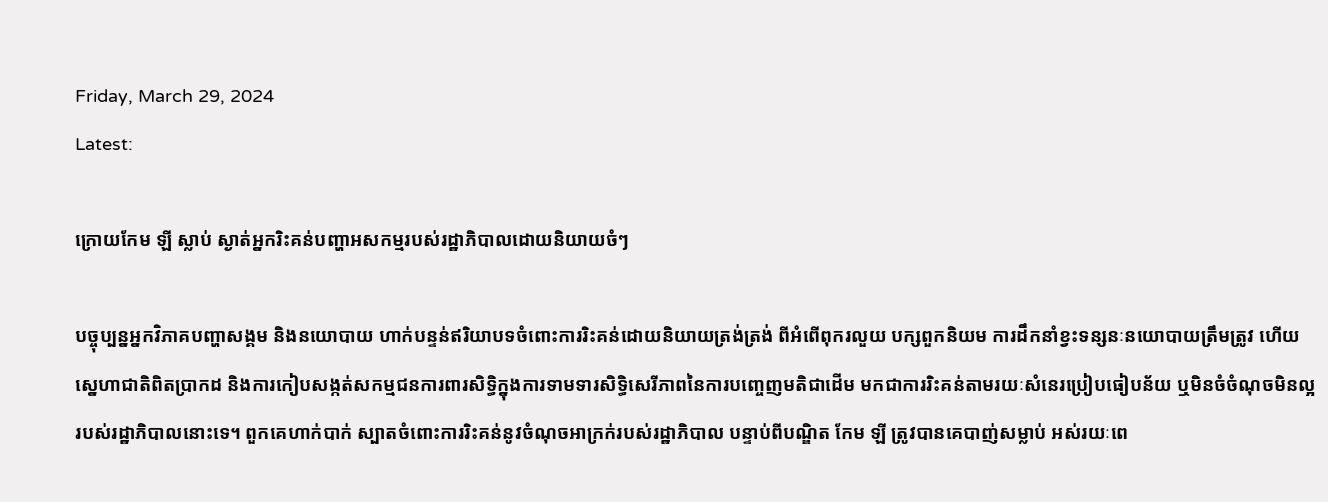Friday, March 29, 2024
Latest:

ក្រោយកែម ឡី ស្លាប់ ស្ងាត់អ្នករិះគន់បញ្ហាអសកម្មរបស់រដ្ឋាភិបាលដោយនិយាយចំៗ

បច្ចុប្បន្នអ្នកវិភាគបញ្ហាសង្គម និងនយោបាយ ហាក់បន្ទន់ឥរិយាបទចំពោះការរិះគន់ដោយនិយាយត្រង់ត្រង់ ពីអំពើពុករលួយ បក្សពួកនិយម ការដឹកនាំខ្វះទន្សនៈនយោបាយត្រឹមត្រូវ ហើយស្នេហាជាតិពិតប្រាកដ និងការកៀបសង្កត់សកម្មជនការពារសិទ្ធិក្នុងការទាមទារសិទ្ធិសេរីភាពនៃការបញ្ចេញមតិជាដើម មកជាការរិះគន់តាមរយៈសំនេរប្រៀបធៀបន័យ ឬមិនចំចំណុចមិនល្អរបស់រដ្ឋាភិបាលនោះទេ។ ពួកគេហាក់បាក់ ស្បាតចំពោះការរិះគន់នូវចំណុចអាក្រក់របស់រដ្ឋាភិបាល បន្ទាប់ពីបណ្ឌិត កែម ឡី ត្រូវបានគេបាញ់សម្លាប់ អស់រយៈពេ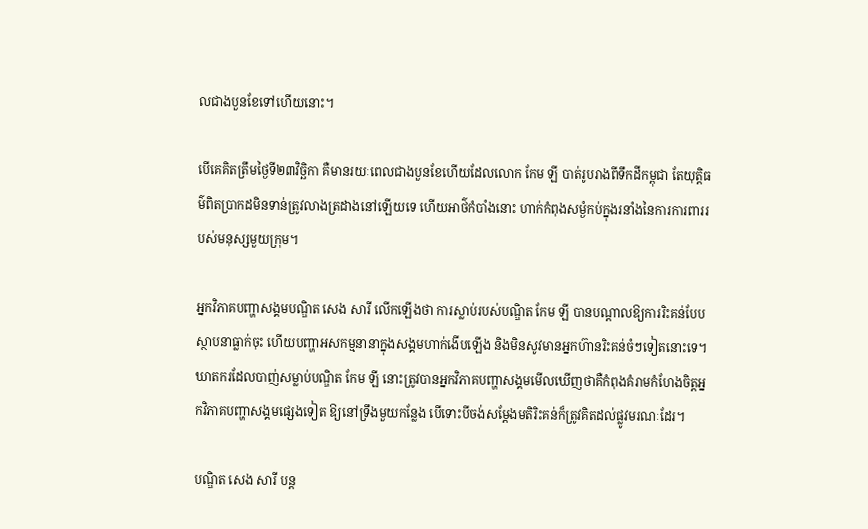លជាងបួនខែទៅហើយនោះ។

បើគេគិតត្រឹមថ្ងៃទី២៣វិច្ឆិកា គឺមានរយៈពេលជាងបួនខែហើយដែលលោក កែម ឡី បាត់រូបរាងពីទឹកដីកម្ពុជា តែយុត្តិធម៌ពិតប្រាកដមិនទាន់ត្រូវលាងត្រដាងនៅឡើយទេ ហើយអាថ៌កំបាំងនោះ ហាក់កំពុងសម្ងំកប់ក្នុងរនាំងនៃការការពាររបស់មនុស្សមួយក្រុម។

អ្នកវិភាគបញ្ហាសង្គមបណ្ឌិត សេង សារី លើកឡើងថា ការស្លាប់របស់បណ្ឌិត កែម ឡី បានបណ្តាលឱ្យការរិះគន់បែបស្ថាបនាធ្លាក់ចុះ ហើយបញ្ហាអសកម្មនានាក្នុងសង្គមហាក់ងើបឡើង និងមិនសូវមានអ្នកហ៊ានរិះគន់ចំៗទៀតនោះទេ។ ឃាតករដែលបាញ់សម្លាប់បណ្ឌិត កែម ឡី នោះត្រូវបានអ្នកវិភាគបញ្ហាសង្គមមើលឃើញថាគឺកំពុងគំរាមកំហែងចិត្តអ្នកវិភាគបញ្ហាសង្គមផ្សេងទៀត ឱ្យនៅទ្រឹងមួយកន្លែង បើទោះបីចង់សម្តែងមតិរិះគន់ក៏ត្រូវគិតដល់ផ្លូវមរណៈដែរ។

បណ្ឌិត សេង សារី បន្ត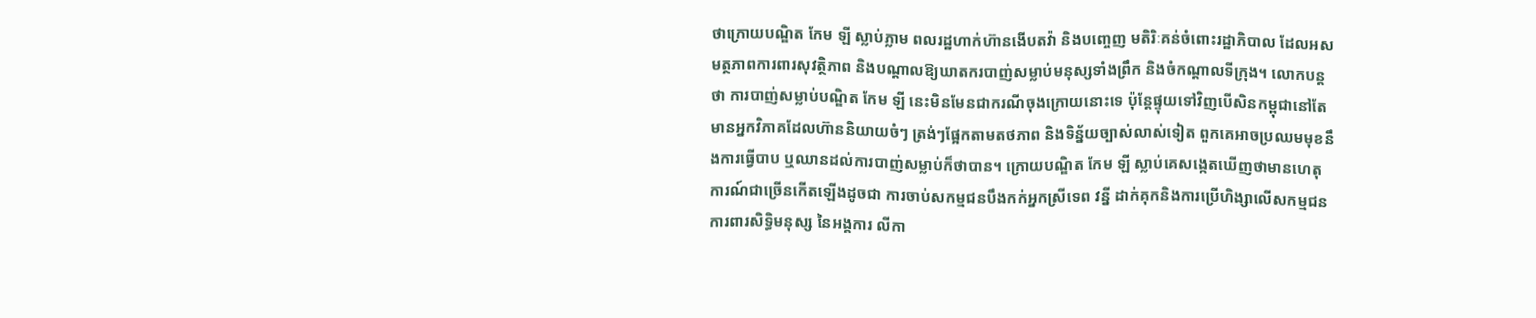ថាក្រោយបណ្ឌិត កែម ឡី ស្លាប់ភ្លាម ពលរដ្ឋហាក់ហ៊ានងើបតវ៉ា និងបញ្ចេញ មតិរិៈគន់ចំពោះរដ្ឋាភិបាល ដែលអសមត្ថភាពការពារសុវត្ថិភាព និងបណ្តាលឱ្យឃាតករបាញ់សម្លាប់មនុស្សទាំងព្រឹក និងចំកណ្តាលទីក្រុង។ លោកបន្តថា ការបាញ់សម្លាប់បណ្ឌិត កែម ឡី នេះមិនមែនជាករណីចុងក្រោយនោះទេ ប៉ុន្តែផ្ទុយទៅវិញបើសិនកម្ពុជានៅតែមានអ្នកវិភាគដែលហ៊ាននិយាយចំៗ ត្រង់ៗផ្អែកតាមតថភាព និងទិន្ន័យច្បាស់លាស់ទៀត ពួកគេអាចប្រឈមមុខនឹងការធ្វើបាប ឬឈានដល់ការបាញ់សម្លាប់ក៏ថាបាន។ ក្រោយបណ្ឌិត កែម ឡី ស្លាប់គេសង្កេតឃើញថាមានហេតុការណ៍ជាច្រើនកើតឡើងដូចជា ការចាប់សកម្មជនបឹងកក់អ្នកស្រីទេព វន្នី ដាក់គុកនិងការប្រើហិង្សាលើសកម្មជនការពារសិទ្ធិមនុស្ស នៃអង្គការ លីកា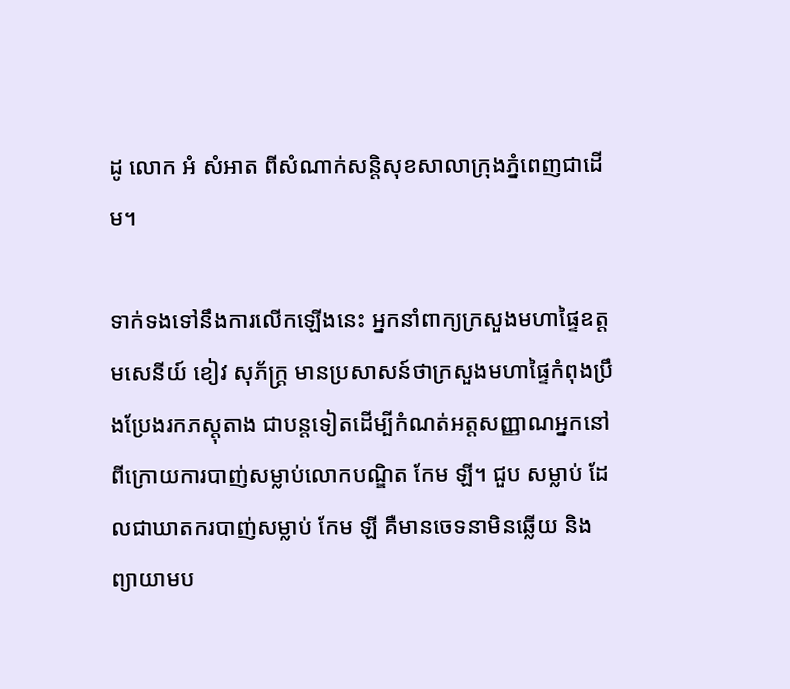ដូ លោក អំ សំអាត ពីសំណាក់សន្តិសុខសាលាក្រុងភ្នំពេញជាដើម។

ទាក់ទងទៅនឹងការលើកឡើងនេះ អ្នកនាំពាក្យក្រសួងមហាផ្ទៃឧត្តមសេនីយ៍ ខៀវ សុភ័ក្ត្រ មានប្រសាសន៍ថាក្រសួងមហាផ្ទៃកំពុងប្រឹងប្រែងរកភស្តុតាង ជាបន្តទៀតដើម្បីកំណត់អត្តសញ្ញាណអ្នកនៅពីក្រោយការបាញ់សម្លាប់លោកបណ្ឌិត កែម ឡី។ ជួប សម្លាប់ ដែលជាឃាតករបាញ់សម្លាប់ កែម ឡី គឺមានចេទនាមិនឆ្លើយ និងព្យាយាមប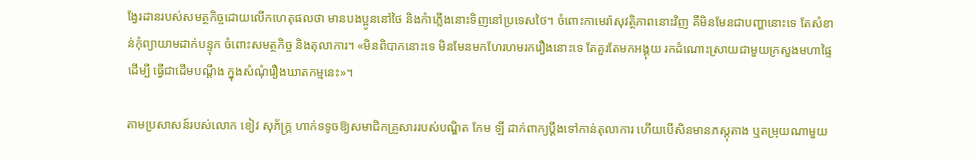ង្វែរដានរបស់សមត្ថកិច្ចដោយលើកហេតុផលថា មានបងប្អូននៅថៃ និងកំាភ្លើងនោះទិញនៅប្រទេសថៃ។ ចំពោះកាមេរ៉ាសុវត្ថិភាពនោះវិញ គឺមិនមែនជាបញ្ហានោះទេ តែសំខាន់កុំព្យាយាមដាក់បន្ទុក ចំពោះសមត្ថកិច្ច និងតុលាការ។ «មិនពិបាកនោះទេ មិនមែនមកហែរហមរករឿងនោះទេ តែគួរតែមកអង្គុយ រកដំណោះស្រាយជាមួយក្រសួងមហាផ្ទៃដើម្បី ធ្វើជាដើមបណ្តឹង ក្នុងសំណុំរឿងឃាតកម្មនេះ»។

តាមប្រសាសន៍របស់លោក ខៀវ សុភ័ក្ត្រ ហាក់ទទូចឱ្យសមាជិកគ្រួសាររបស់បណ្ឌិត កែម ឡី ដាក់ពាក្យប្តឹងទៅកាន់តុលាការ ហើយបើសិនមានភស្តុតាង ឬតម្រុយណាមួយ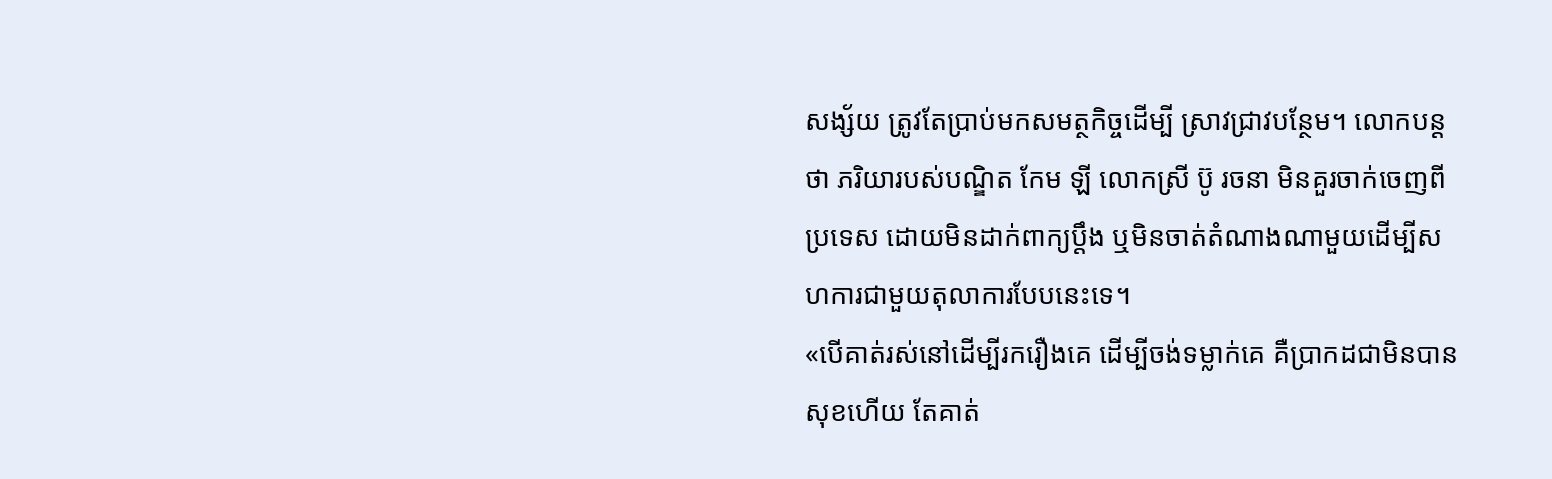សង្ស័យ ត្រូវតែប្រាប់មកសមត្ថកិច្ចដើម្បី ស្រាវជ្រាវបន្ថែម។ លោកបន្តថា ភរិយារបស់បណ្ឌិត កែម ឡី លោកស្រី ប៊ូ រចនា មិនគួរចាក់ចេញពីប្រទេស ដោយមិនដាក់ពាក្យប្តឹង ឬមិនចាត់តំណាងណាមួយដើម្បីសហការជាមួយតុលាការបែបនេះទេ។
«បើគាត់រស់នៅដើម្បីរករឿងគេ ដើម្បីចង់ទម្លាក់គេ គឺប្រាកដជាមិនបានសុខហើយ តែគាត់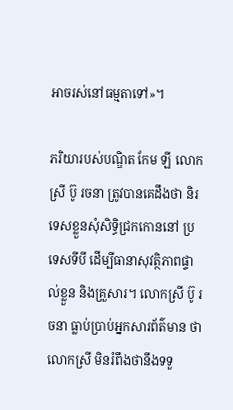អាចរស់នៅធម្មតាទៅ»។

ភរិយារបស់បណ្ឌិត កែម ឡី លោកស្រី ប៊ូ រចនា ត្រូវបានគេដឹងថា និរទេសខ្លួនសុំសិទ្ធិជ្រកកោននៅ ប្រទេសទីបី ដើម្បីធានាសុវត្ថិភាពផ្ទាល់ខ្លួន និងគ្រួសារ។ លោកស្រី ប៊ូ រចនា ធ្លាប់ប្រាប់អ្នកសារព័ត៌មាន ថា លោកស្រី មិនរំពឹងថានឹងទទួ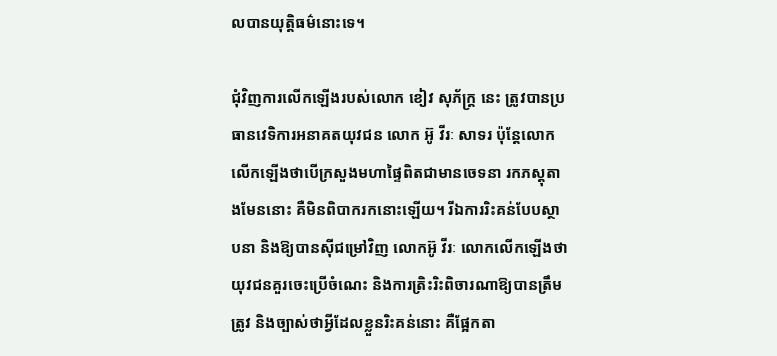លបានយុត្តិធម៌នោះទេ។

ជុំវិញការលើកឡើងរបស់លោក ខៀវ សុភ័ក្ត្រ នេះ ត្រូវបានប្រធានវេទិការអនាគតយុវជន លោក អ៊ូ វីរៈ សាទរ ប៉ុន្តែលោកលើកឡើងថាបើក្រសួងមហាផ្ទៃពិតជាមានចេទនា រកភស្តុតាងមែននោះ គឺមិនពិបាករកនោះឡើយ។ រីឯការរិះគន់បែបស្ថាបនា និងឱ្យបានស៊ីជម្រៅវិញ លោកអ៊ូ វីរៈ លោកលើកឡើងថា យុវជនគួរចេះប្រើចំណេះ និងការត្រិះរិះពិចារណាឱ្យបានត្រឹមត្រូវ និងច្បាស់ថាអ្វីដែលខ្លួនរិះគន់នោះ គឺផ្អែកតា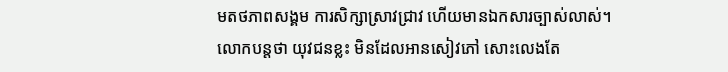មតថភាពសង្គម ការសិក្សាស្រាវជ្រាវ ហើយមានឯកសារច្បាស់លាស់។ លោកបន្តថា យុវជនខ្លះ មិនដែលអានសៀវភៅ សោះលេងតែ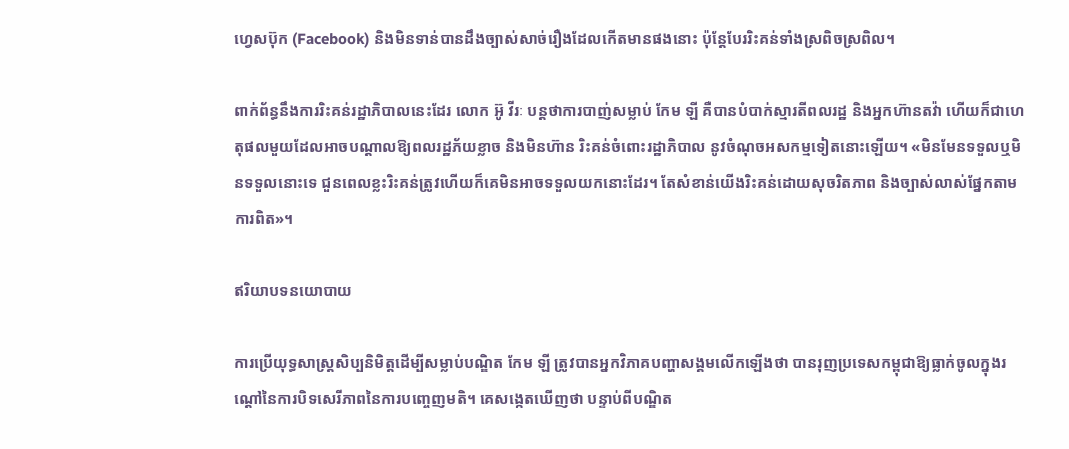ហ្វេសប៊ុក (Facebook) និងមិនទាន់បានដឹងច្បាស់សាច់រឿងដែលកើតមានផងនោះ ប៉ុន្តែបែររិះគន់ទាំងស្រពិចស្រពិល។

ពាក់ព័ន្ធនឹងការរិះគន់រដ្ឋាភិបាលនេះដែរ លោក អ៊ូ វីរៈ បន្ដថាការបាញ់សម្លាប់ កែម ឡី គឺបានបំបាក់ស្មារតីពលរដ្ឋ និងអ្នកហ៊ានតវ៉ា ហើយក៏ជាហេតុផលមួយដែលអាចបណ្តាលឱ្យពលរដ្ឋភ័យខ្លាច និងមិនហ៊ាន រិះគន់ចំពោះរដ្ឋាភិបាល នូវចំណុចអសកម្មទៀតនោះឡើយ។ «មិនមែនទទួលឬមិនទទួលនោះទេ ជួនពេលខ្លះរិះគន់ត្រូវហើយក៏គេមិនអាចទទួលយកនោះដែរ។ តែសំខាន់យើងរិះគន់ដោយសុចរិតភាព និងច្បាស់លាស់ផ្នែកតាមការពិត»។

ឥរិយាបទនយោបាយ

ការប្រើយុទ្ធសាស្ត្រសិប្បនិមិត្តដើម្បីសម្លាប់បណ្ឌិត កែម ឡី ត្រូវបានអ្នកវិភាគបញ្ហាសង្គមលើកឡើងថា បានរុញប្រទេសកម្ពុជាឱ្យធ្លាក់ចូលក្នុងរណ្តៅនៃការបិទសេរីភាពនៃការបញ្ចេញមតិ។ គេសង្កេតឃើញថា បន្ទាប់ពីបណ្ឌិត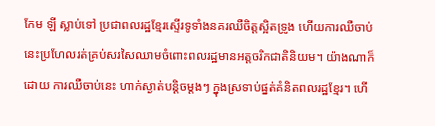កែម ឡី ស្លាប់ទៅ ប្រជាពលរដ្ឋខ្មែរស្ទើរទូទាំងនគរឈឺចិត្តស្អិតទ្រូង ហើយការឈឺចាប់ នេះប្រហែលរត់គ្រប់សរសៃឈាមចំពោះពលរដ្ឋមានអត្តចរិកជាតិនិយម។ យ៉ាងណាក៏ដោយ ការឈឺចាប់នេះ ហាក់ស្ងាត់បន្តិចម្តងៗ ក្នុងស្រទាប់ផ្នត់គំនិតពលរដ្ឋខ្មែរ។ ហើ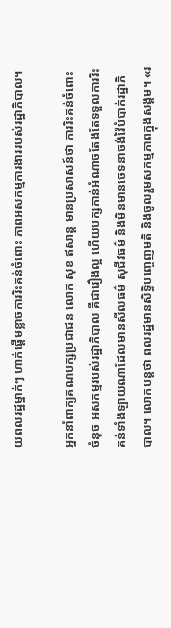យពលរដ្ឋម្នាក់ៗ ហាក់ផ្តើមខ្លាចការរិះគន់ចំពោះ ភាពអសកម្មការងាររបស់រដ្ឋាភិបាល។

អ្នកនាំពាក្យគណបក្សប្រជាជន លោក សុខ ឥសាន្ត មានប្រសាសន៍ថា ការរិះគន់ចំពោះចំនុច អសកម្មរបស់រដ្ឋាភិបាល គឺជារឿងល្អ ហើយបក្សកាន់អំណាចតែងតែទទួលការរិះគន់ទាំងឡាយណាដែលមានសីលធម៌ សុជីវធម៌ និងមិនមានចេទនាចង់វ៉ៃបំបាក់រដ្ឋាភិបាល។ លោកបន្តថា ពលរដ្ឋមានសិទ្ធិបញ្ចេញមតិ និងចូលរួមសកម្មភាពក្នុងសង្គម។ «រ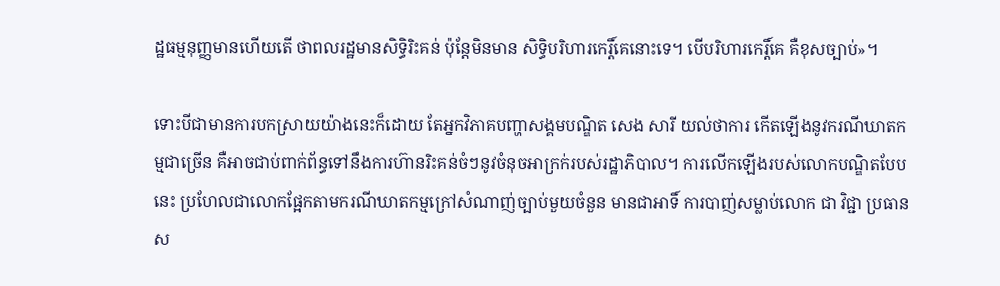ដ្ឋធម្មនុញ្ញមានហើយតើ ថាពលរដ្ឋមានសិទ្ធិរិះគន់ ប៉ុន្តែមិនមាន សិទ្ធិបរិហារកេរ្តិ៍គេនោះទេ។ បើបរិហារកេរ្តិ៍គេ គឺខុសច្បាប់»។

ទោះបីជាមានការបកស្រាយយ៉ាងនេះក៏ដោយ តែអ្នកវិភាគបញ្ហាសង្គមបណ្ឌិត សេង សារី យល់ថាការ កើតឡើងនូវករណីឃាតកម្មជាច្រើន គឺអាចជាប់ពាក់ព័ន្ធទៅនឹងការហ៊ានរិះគន់ចំៗនូវចំនុចអាក្រក់របស់រដ្ឋាភិបាល។ ការលើកឡើងរបស់លោកបណ្ឌិតបែបនេះ ប្រហែលជាលោកផ្អែកតាមករណីឃាតកម្មក្រៅសំណាញ់ច្បាប់មួយចំនួន មានជាអាទិ៍ ការបាញ់សម្លាប់លោក ជា វិជ្ជា ប្រធានស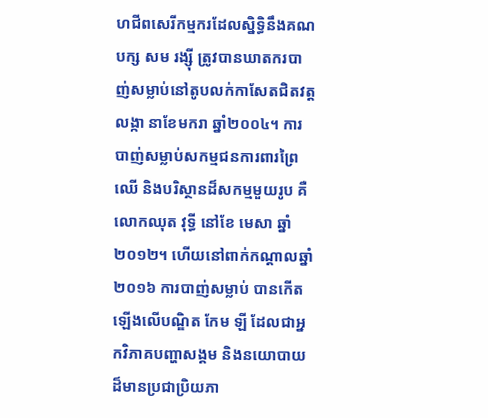ហជីពសេរីកម្មករដែលស្និទ្ធិនឹងគណបក្ស សម រង្ស៊ី ត្រូវបានឃាតករបាញ់សម្លាប់នៅតូបលក់កាសែតជិតវត្តលង្កា នាខែមករា ឆ្នាំ២០០៤។ ការបាញ់សម្លាប់សកម្មជនការពារព្រៃឈើ និងបរិស្ថានដ៏សកម្មមួយរូប គឺលោកឈុត វុទ្ធី នៅខែ មេសា ឆ្នាំ២០១២។ ហើយនៅពាក់កណ្តាលឆ្នាំ២០១៦ ការបាញ់សម្លាប់ បានកើតឡើងលើបណ្ឌិត កែម ឡី ដែលជាអ្នកវិភាគបញ្ហាសង្គម និងនយោបាយដ៏មានប្រជាប្រិយភា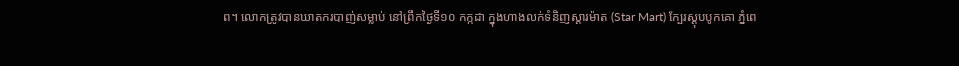ព។ លោកត្រូវបានឃាតករបាញ់សម្លាប់ នៅព្រឹកថ្ងៃទី១០ កក្កដា ក្នុងហាងលក់ទំនិញស្តារម៉ាត (Star Mart) ក្បែរស្តុបបូកគោ ភ្នំពេ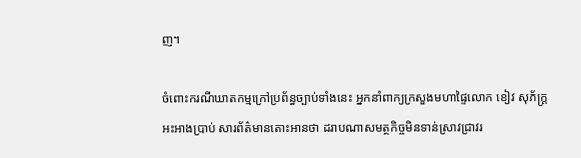ញ។

ចំពោះករណីឃាតកម្មក្រៅប្រព័ន្ធច្បាប់ទាំងនេះ អ្នកនាំពាក្យក្រសួងមហាផ្ទៃលោក ខៀវ សុភ័ក្ត្រ អះអាងប្រាប់ សារព័ត៌មានតោះអានថា ដរាបណាសមត្ថកិច្ចមិនទាន់ស្រាវជ្រាវរ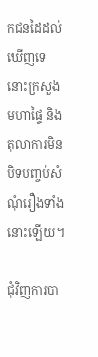កជនដៃដល់ឃើញទេ នោះក្រសួងមហាផ្ទៃ និងតុលាការមិនបិទបញ្ចប់សំណុំរឿងទាំងនោះឡើយ។

ជុំវិញការបា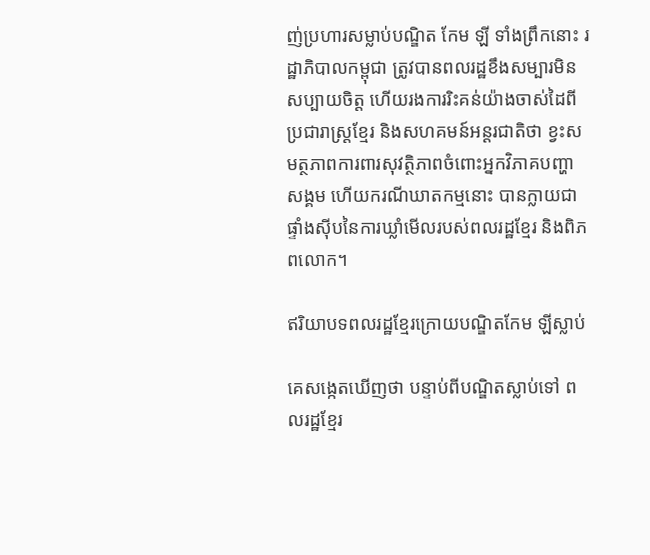ញ់ប្រហារសម្លាប់បណ្ឌិត កែម ឡី ទាំងព្រឹកនោះ រដ្ឋាភិបាលកម្ពុជា ត្រូវបានពលរដ្ឋខឹងសម្បារមិនសប្បាយចិត្ត ហើយរងការរិះគន់យ៉ាងចាស់ដៃពីប្រជារាស្ត្រខ្មែរ និងសហគមន៍អន្តរជាតិថា ខ្វះសមត្ថភាពការពារសុវត្ថិភាពចំពោះអ្នកវិភាគបញ្ហាសង្គម ហើយករណីឃាតកម្មនោះ បានក្លាយជាផ្ទាំងស៊ីបនៃការឃ្លាំមើលរបស់ពលរដ្ឋខ្មែរ និងពិភពលោក។

ឥរិយាបទពលរដ្ឋខ្មែរក្រោយបណ្ឌិតកែម ឡីស្លាប់

គេសង្កេតឃើញថា បន្ទាប់ពីបណ្ឌិតស្លាប់ទៅ ពលរដ្ឋខ្មែរ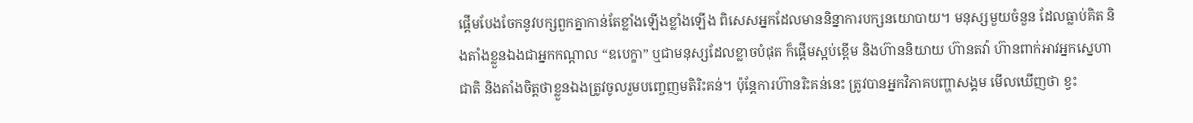ផ្តើមបែងចែកនូវបក្សពួកគ្នាកាន់តែខ្លាំងឡើងខ្លាំងឡើង ពិសេសអ្នកដែលមាននិន្នាការបក្សនយោបាយ។ មនុស្សមួយចំនួន ដែលធ្លាប់គិត និងតាំងខ្លួនឯងជាអ្នកកណ្តាល “ឧបេក្ខា” ឬជាមនុស្សដែលខ្លាចបំផុត ក៏ផ្តើមស្អប់ខ្ពើម និងហ៊ាននិយាយ ហ៊ានតវ៉ា ហ៊ានពាក់អាវអ្នកស្នេហាជាតិ និងតាំងចិត្តថាខ្លួនឯងត្រូវចូលរួមបញ្ចេញមតិរិះគន់។ ប៉ុន្តែការហ៊ានរិះគន់នេះ ត្រូវបានអ្នកវិភាគបញ្ហាសង្គម មើលឃើញថា ខ្វះ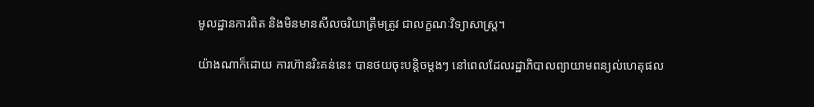មូលដ្ឋានការពិត និងមិនមានសីលចរិយាត្រឹមត្រូវ ជាលក្ខណៈវិទ្យាសាស្រ្ត។

យ៉ាងណាក៏ដោយ ការហ៊ានរិះគន់នេះ បានថយចុះបន្តិចម្តងៗ នៅពេលដែលរដ្ឋាភិបាលព្យាយាមពន្យល់ហេតុផល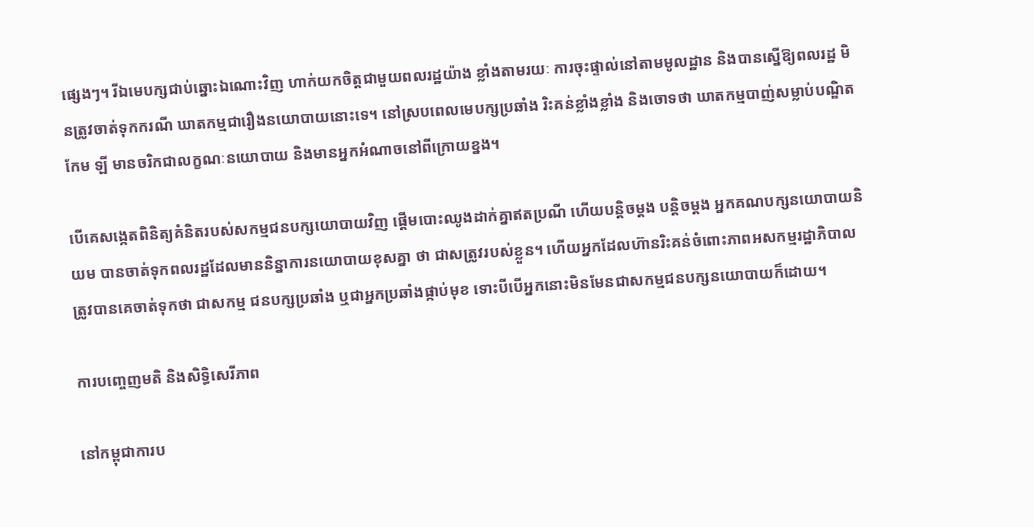ផ្សេងៗ។ រីឯមេបក្សជាប់ឆ្នោះឯណោះវិញ ហាក់យកចិត្តជាមួយពលរដ្ឋយ៉ាង ខ្លាំងតាមរយៈ ការចុះផ្ទាល់នៅតាមមូលដ្ឋាន និងបានស្នើឱ្យពលរដ្ឋ មិនត្រូវចាត់ទុកករណី ឃាតកម្មជារឿងនយោបាយនោះទេ។ នៅស្របពេលមេបក្សប្រឆាំង រិះគន់ខ្លាំងខ្លាំង និងចោទថា ឃាតកម្មបាញ់សម្លាប់បណ្ឌិត កែម ឡី មានចរិកជាលក្ខណៈនយោបាយ និងមានអ្នកអំណាចនៅពីក្រោយខ្នង។

បើគេសង្កេតពិនិត្យគំនិតរបស់សកម្មជនបក្សយោបាយវិញ ផ្តើមបោះឈូងដាក់គ្នាឥតប្រណី ហើយបន្តិចម្តង បន្តិចម្តង អ្នកគណបក្សនយោបាយនិយម បានចាត់ទុកពលរដ្ឋដែលមាននិន្នាការនយោបាយខុសគ្នា ថា ជាសត្រូវរបស់ខ្លួន។ ហើយអ្នកដែលហ៊ានរិះគន់ចំពោះភាពអសកម្មរដ្ឋាភិបាលត្រូវបានគេចាត់ទុកថា ជាសកម្ម ជនបក្សប្រឆាំង ឬជាអ្នកប្រឆាំងផ្កាប់មុខ ទោះបីបើអ្នកនោះមិនមែនជាសកម្មជនបក្សនយោបាយក៏ដោយ។

ការបញ្ចេញមតិ និងសិទ្ធិសេរីភាព

នៅកម្ពុជាការប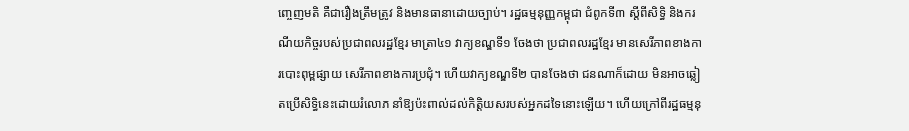ញ្ចេញមតិ គឺជារឿងត្រឹមត្រូវ និងមានធានាដោយច្បាប់។ រដ្ឋធម្មនុញ្ញកម្ពុជា ជំពូកទី៣ ស្តីពីសិទ្ធិ និងករណីយកិច្ចរបស់ប្រជាពលរដ្ឋខ្មែរ មាត្រា៤១ វាក្យខណ្ឌទី១ ចែងថា ប្រជាពលរដ្ឋខ្មែរ មានសេរីភាពខាងការបោះពុម្ពផ្សាយ សេរីភាពខាងការប្រជុំ។ ហើយវាក្យខណ្ឌទី២ បានចែងថា ជនណាក៏ដោយ មិនអាចឆ្លៀតប្រើសិទ្ធិនេះដោយរំលោភ នាំឱ្យប៉ះពាល់ដល់កិត្ដិយសរបស់អ្នកដទៃនោះឡើយ។ ហើយក្រៅពីរដ្ឋធម្មនុ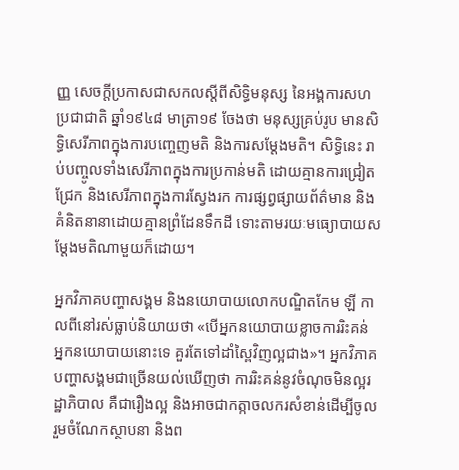ញ្ញ សេចក្តីប្រកាសជាសកលស្តីពីសិទ្ធិមនុស្ស នៃអង្គការសហប្រជាជាតិ ឆ្នាំ១៩៤៨ មាត្រា១៩ ចែងថា មនុស្សគ្រប់រូប មានសិទ្ធិសេរីភាពក្នុងការបញ្ចេញមតិ និងការសម្តែងមតិ។ សិទ្ធិនេះ រាប់បញ្ចូលទាំងសេរីភាពក្នុងការប្រកាន់មតិ ដោយគ្មានការជ្រៀតជ្រែក និងសេរីភាពក្នុងការស្វែងរក ការផ្សព្វផ្សាយព័ត៌មាន និងគំនិតនានាដោយគ្មានព្រំដែនទឹកដី ទោះតាមរយៈមធ្យោបាយសម្តែងមតិណាមួយក៏ដោយ។

អ្នកវិភាគបញ្ហាសង្គម និងនយោបាយលោកបណ្ឌិតកែម ឡី កាលពីនៅរស់ធ្លាប់និយាយថា «បើអ្នកនយោបាយខ្លាចការរិះគន់ អ្នកនយោបាយនោះទេ គួរតែទៅដាំស្ពៃវិញល្អជាង»។ អ្នកវិភាគបញ្ហាសង្គមជាច្រើនយល់ឃើញថា ការរិះគន់នូវចំណុចមិនល្អរដ្ឋាភិបាល គឺជារឿងល្អ និងអាចជាកត្កាចលករសំខាន់ដើម្បីចូលរួមចំណែកស្ថាបនា និងព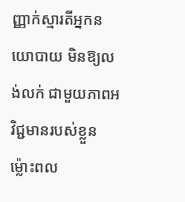ញ្ញាក់ស្មារតីអ្នកនយោបាយ មិនឱ្យលង់លក់ ជាមួយភាពអវិជ្ជមានរបស់ខ្លួន ម៉្លោះពល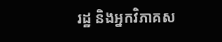រដ្ឋ និងអ្នកវិភាគស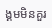ង្គមមិនគួរ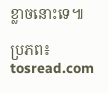ខ្លាចនោះទេ៕

ប្រភព៖ tosread.com